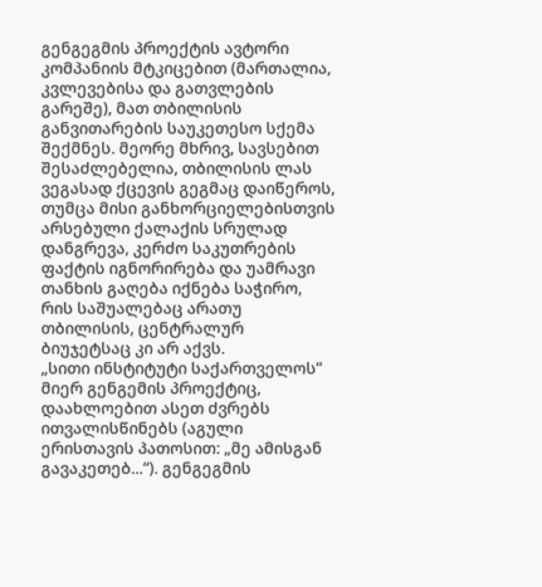გენგეგმის პროექტის ავტორი კომპანიის მტკიცებით (მართალია, კვლევებისა და გათვლების გარეშე), მათ თბილისის განვითარების საუკეთესო სქემა შექმნეს. მეორე მხრივ, სავსებით შესაძლებელია, თბილისის ლას ვეგასად ქცევის გეგმაც დაიწეროს, თუმცა მისი განხორციელებისთვის არსებული ქალაქის სრულად დანგრევა, კერძო საკუთრების ფაქტის იგნორირება და უამრავი თანხის გაღება იქნება საჭირო, რის საშუალებაც არათუ თბილისის, ცენტრალურ ბიუჯეტსაც კი არ აქვს.
„სითი ინსტიტუტი საქართველოს“ მიერ გენგემის პროექტიც, დაახლოებით ასეთ ძვრებს ითვალისწინებს (აგული ერისთავის პათოსით: „მე ამისგან გავაკეთებ...“). გენგეგმის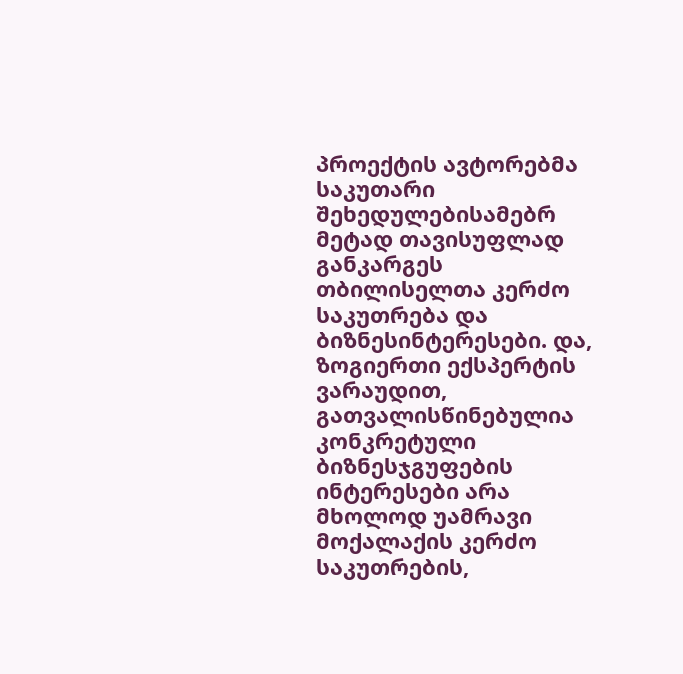პროექტის ავტორებმა საკუთარი შეხედულებისამებრ მეტად თავისუფლად განკარგეს თბილისელთა კერძო საკუთრება და ბიზნესინტერესები. და, ზოგიერთი ექსპერტის ვარაუდით, გათვალისწინებულია კონკრეტული ბიზნესჯგუფების ინტერესები არა მხოლოდ უამრავი მოქალაქის კერძო საკუთრების,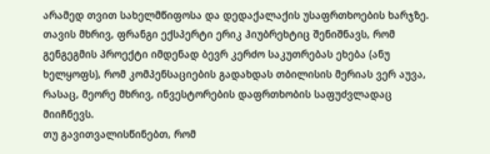არამედ თვით სახელმწიფოსა და დედაქალაქის უსაფრთხოების ხარჯზე.
თავის მხრივ, ფრანგი ექსპერტი ერიკ ჰიუბრეხტიც შენიშნავს, რომ გენგეგმის პროექტი იმდენად ბევრ კერძო საკუთრებას ეხება (ანუ ხელყოფს), რომ კომპენსაციების გადახდას თბილისის მერიას ვერ აუვა, რასაც, მეორე მხრივ, ინვესტორების დაფრთხობის საფუძვლადაც მიიჩნევს.
თუ გავითვალისწინებთ, რომ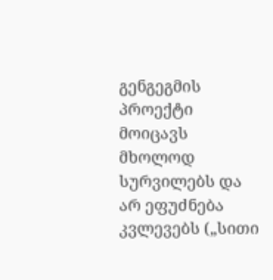გენგეგმის პროექტი მოიცავს მხოლოდ სურვილებს და არ ეფუძნება კვლევებს („სითი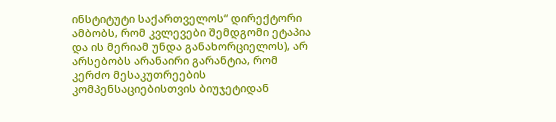ინსტიტუტი საქართველოს“ დირექტორი ამბობს, რომ კვლევები შემდგომი ეტაპია და ის მერიამ უნდა განახორციელოს), არ არსებობს არანაირი გარანტია, რომ კერძო მესაკუთრეების კომპენსაციებისთვის ბიუჯეტიდან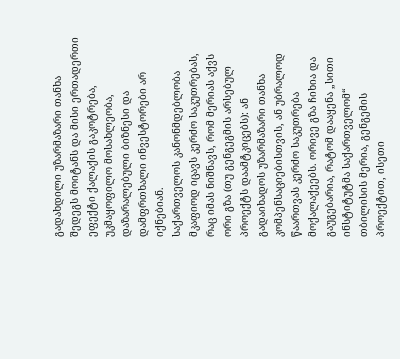გადახდილი უზარმაზარი თანხა შედეგს მოიტანს და მისი ერთადერთი ეფექტი ქალაქის გაკოტრება, უკმაყოფილო მოსახლეობა, დაზარალებული ბიზნესი და დამფრთხალი ინვესტორები არ იქნებიან.
საქართველოს კანონმდებლობა მკაფიოდ იცავს კერძო საკუთრებას, რაც იმას ნიშნავს, რომ მერიას აქვს ორი გზა (თუ გენგეგმის არსებულ პროექტს დაამტკიცებს): ან გადაიხადოს უზარმაზარი თანხა კომპენსაციებისთვის, ან უბრალოდ წაართვას კერძო საკუთრება მოქალაქეებს. ორივე გზა ჩიხია და გაუგებარია, რატომ დააყენა „სითი ინსტიტუტმა საქართველომ“ თბილისის მერია, გენგემის პროექტით, ისეთი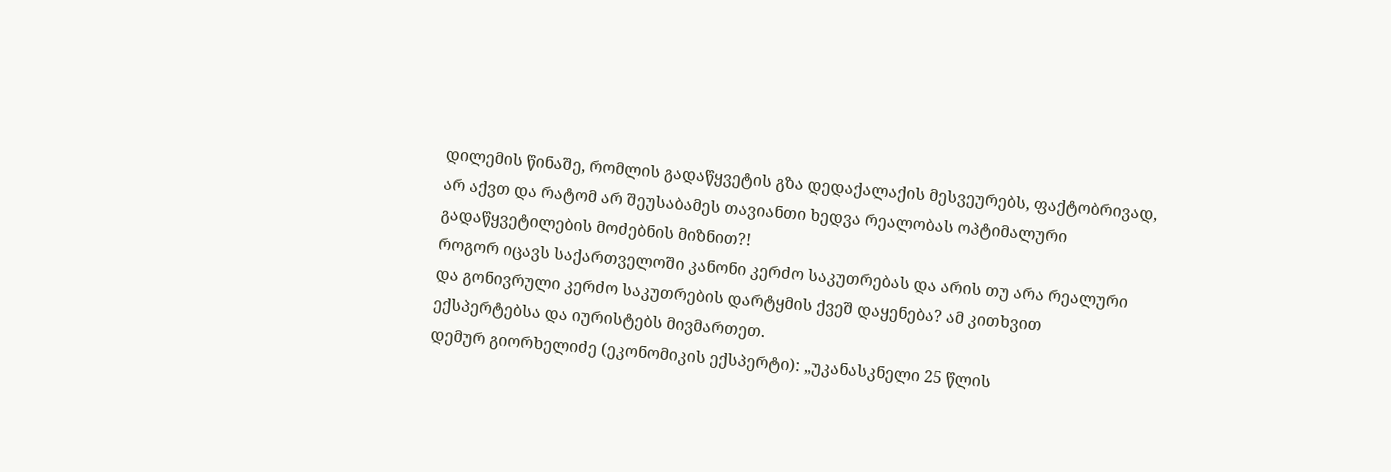დილემის წინაშე, რომლის გადაწყვეტის გზა დედაქალაქის მესვეურებს, ფაქტობრივად, არ აქვთ და რატომ არ შეუსაბამეს თავიანთი ხედვა რეალობას ოპტიმალური გადაწყვეტილების მოძებნის მიზნით?!
როგორ იცავს საქართველოში კანონი კერძო საკუთრებას და არის თუ არა რეალური და გონივრული კერძო საკუთრების დარტყმის ქვეშ დაყენება? ამ კითხვით ექსპერტებსა და იურისტებს მივმართეთ.
დემურ გიორხელიძე (ეკონომიკის ექსპერტი): „უკანასკნელი 25 წლის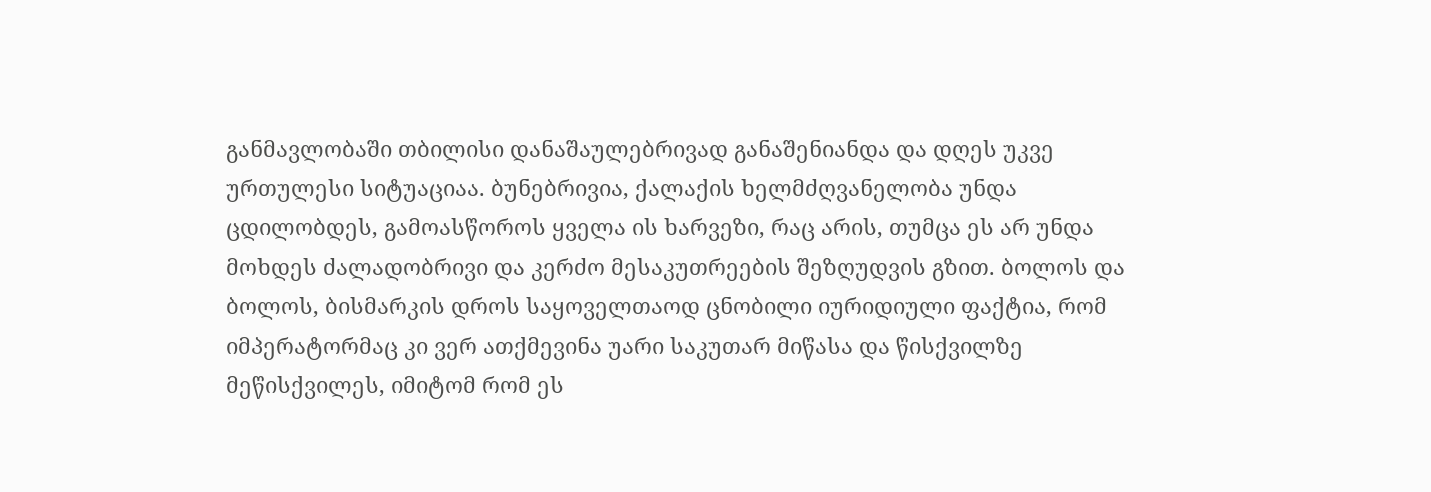განმავლობაში თბილისი დანაშაულებრივად განაშენიანდა და დღეს უკვე ურთულესი სიტუაციაა. ბუნებრივია, ქალაქის ხელმძღვანელობა უნდა ცდილობდეს, გამოასწოროს ყველა ის ხარვეზი, რაც არის, თუმცა ეს არ უნდა მოხდეს ძალადობრივი და კერძო მესაკუთრეების შეზღუდვის გზით. ბოლოს და ბოლოს, ბისმარკის დროს საყოველთაოდ ცნობილი იურიდიული ფაქტია, რომ იმპერატორმაც კი ვერ ათქმევინა უარი საკუთარ მიწასა და წისქვილზე მეწისქვილეს, იმიტომ რომ ეს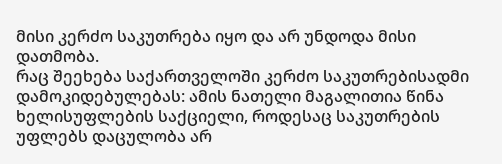მისი კერძო საკუთრება იყო და არ უნდოდა მისი დათმობა.
რაც შეეხება საქართველოში კერძო საკუთრებისადმი დამოკიდებულებას: ამის ნათელი მაგალითია წინა ხელისუფლების საქციელი, როდესაც საკუთრების უფლებს დაცულობა არ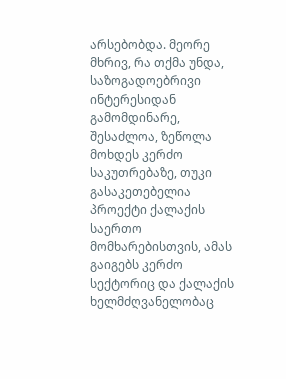არსებობდა. მეორე მხრივ, რა თქმა უნდა, საზოგადოებრივი ინტერესიდან გამომდინარე, შესაძლოა, ზეწოლა მოხდეს კერძო საკუთრებაზე, თუკი გასაკეთებელია პროექტი ქალაქის საერთო მომხარებისთვის, ამას გაიგებს კერძო სექტორიც და ქალაქის ხელმძღვანელობაც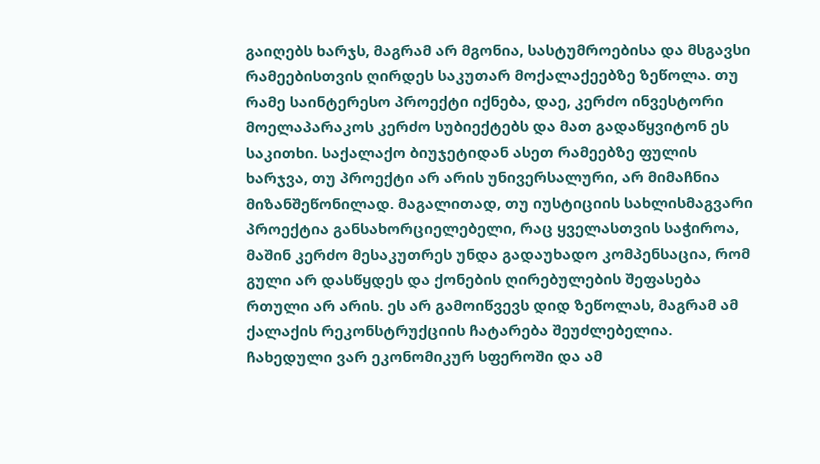გაიღებს ხარჯს, მაგრამ არ მგონია, სასტუმროებისა და მსგავსი რამეებისთვის ღირდეს საკუთარ მოქალაქეებზე ზეწოლა. თუ რამე საინტერესო პროექტი იქნება, დაე, კერძო ინვესტორი მოელაპარაკოს კერძო სუბიექტებს და მათ გადაწყვიტონ ეს საკითხი. საქალაქო ბიუჯეტიდან ასეთ რამეებზე ფულის ხარჯვა, თუ პროექტი არ არის უნივერსალური, არ მიმაჩნია მიზანშეწონილად. მაგალითად, თუ იუსტიციის სახლისმაგვარი პროექტია განსახორციელებელი, რაც ყველასთვის საჭიროა, მაშინ კერძო მესაკუთრეს უნდა გადაუხადო კომპენსაცია, რომ გული არ დასწყდეს და ქონების ღირებულების შეფასება რთული არ არის. ეს არ გამოიწვევს დიდ ზეწოლას, მაგრამ ამ ქალაქის რეკონსტრუქციის ჩატარება შეუძლებელია. ჩახედული ვარ ეკონომიკურ სფეროში და ამ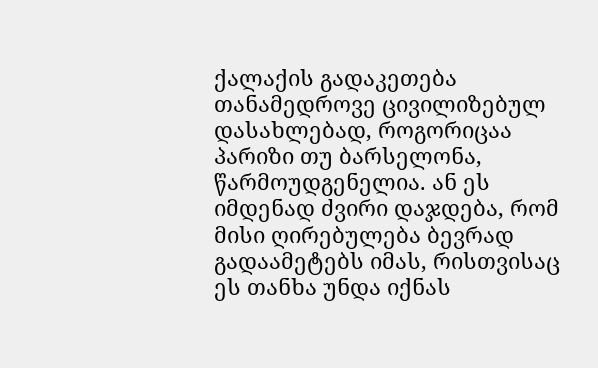ქალაქის გადაკეთება თანამედროვე ცივილიზებულ დასახლებად, როგორიცაა პარიზი თუ ბარსელონა, წარმოუდგენელია. ან ეს იმდენად ძვირი დაჯდება, რომ მისი ღირებულება ბევრად გადაამეტებს იმას, რისთვისაც ეს თანხა უნდა იქნას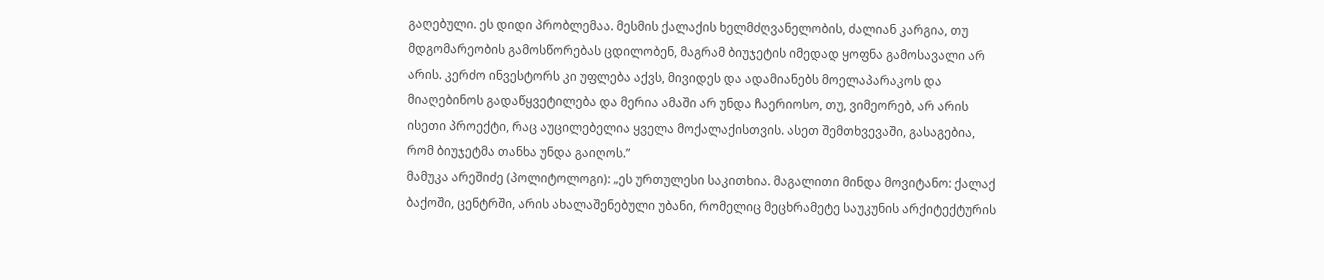გაღებული. ეს დიდი პრობლემაა. მესმის ქალაქის ხელმძღვანელობის, ძალიან კარგია, თუ მდგომარეობის გამოსწორებას ცდილობენ, მაგრამ ბიუჯეტის იმედად ყოფნა გამოსავალი არ არის. კერძო ინვესტორს კი უფლება აქვს, მივიდეს და ადამიანებს მოელაპარაკოს და მიაღებინოს გადაწყვეტილება და მერია ამაში არ უნდა ჩაერიოსო, თუ, ვიმეორებ, არ არის ისეთი პროექტი, რაც აუცილებელია ყველა მოქალაქისთვის. ასეთ შემთხვევაში, გასაგებია, რომ ბიუჯეტმა თანხა უნდა გაიღოს.”
მამუკა არეშიძე (პოლიტოლოგი): „ეს ურთულესი საკითხია. მაგალითი მინდა მოვიტანო: ქალაქ ბაქოში, ცენტრში, არის ახალაშენებული უბანი, რომელიც მეცხრამეტე საუკუნის არქიტექტურის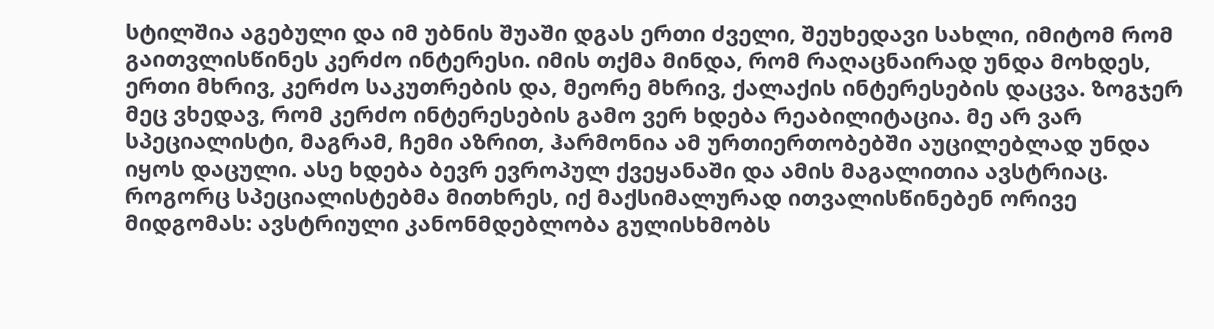სტილშია აგებული და იმ უბნის შუაში დგას ერთი ძველი, შეუხედავი სახლი, იმიტომ რომ გაითვლისწინეს კერძო ინტერესი. იმის თქმა მინდა, რომ რაღაცნაირად უნდა მოხდეს, ერთი მხრივ, კერძო საკუთრების და, მეორე მხრივ, ქალაქის ინტერესების დაცვა. ზოგჯერ მეც ვხედავ, რომ კერძო ინტერესების გამო ვერ ხდება რეაბილიტაცია. მე არ ვარ სპეციალისტი, მაგრამ, ჩემი აზრით, ჰარმონია ამ ურთიერთობებში აუცილებლად უნდა იყოს დაცული. ასე ხდება ბევრ ევროპულ ქვეყანაში და ამის მაგალითია ავსტრიაც. როგორც სპეციალისტებმა მითხრეს, იქ მაქსიმალურად ითვალისწინებენ ორივე მიდგომას: ავსტრიული კანონმდებლობა გულისხმობს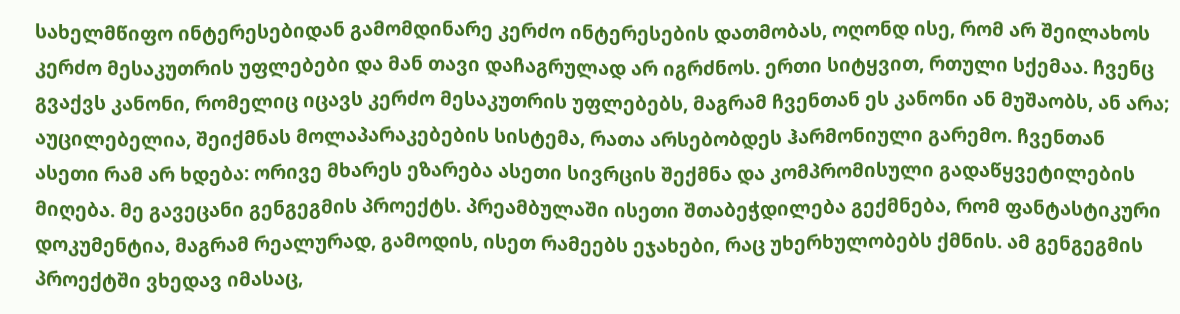სახელმწიფო ინტერესებიდან გამომდინარე კერძო ინტერესების დათმობას, ოღონდ ისე, რომ არ შეილახოს კერძო მესაკუთრის უფლებები და მან თავი დაჩაგრულად არ იგრძნოს. ერთი სიტყვით, რთული სქემაა. ჩვენც გვაქვს კანონი, რომელიც იცავს კერძო მესაკუთრის უფლებებს, მაგრამ ჩვენთან ეს კანონი ან მუშაობს, ან არა; აუცილებელია, შეიქმნას მოლაპარაკებების სისტემა, რათა არსებობდეს ჰარმონიული გარემო. ჩვენთან ასეთი რამ არ ხდება: ორივე მხარეს ეზარება ასეთი სივრცის შექმნა და კომპრომისული გადაწყვეტილების მიღება. მე გავეცანი გენგეგმის პროექტს. პრეამბულაში ისეთი შთაბეჭდილება გექმნება, რომ ფანტასტიკური დოკუმენტია, მაგრამ რეალურად, გამოდის, ისეთ რამეებს ეჯახები, რაც უხერხულობებს ქმნის. ამ გენგეგმის პროექტში ვხედავ იმასაც,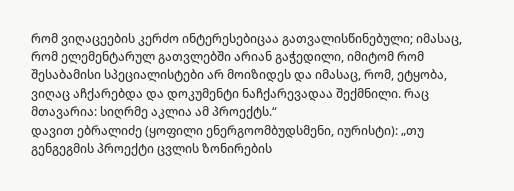რომ ვიღაცეების კერძო ინტერესებიცაა გათვალისწინებული; იმასაც, რომ ელემენტარულ გათვლებში არიან გაჭედილი, იმიტომ რომ შესაბამისი სპეციალისტები არ მოიზიდეს და იმასაც, რომ, ეტყობა, ვიღაც აჩქარებდა და დოკუმენტი ნაჩქარევადაა შექმნილი. რაც მთავარია: სიღრმე აკლია ამ პროექტს.“
დავით ებრალიძე (ყოფილი ენერგოომბუდსმენი, იურისტი): „თუ გენგეგმის პროექტი ცვლის ზონირების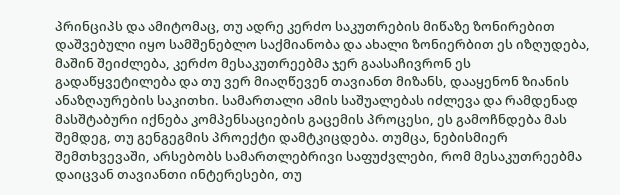პრინციპს და ამიტომაც, თუ ადრე კერძო საკუთრების მიწაზე ზონირებით დაშვებული იყო სამშენებლო საქმიანობა და ახალი ზონიერბით ეს იზღუდება, მაშინ შეიძლება, კერძო მესაკუთრეებმა ჯერ გაასაჩივრონ ეს გადაწყვეტილება და თუ ვერ მიაღწევენ თავიანთ მიზანს, დააყენონ ზიანის ანაზღაურების საკითხი. სამართალი ამის საშუალებას იძლევა და რამდენად მასშტაბური იქნება კომპენსაციების გაცემის პროცესი, ეს გამოჩნდება მას შემდეგ, თუ გენგეგმის პროექტი დამტკიცდება. თუმცა, ნებისმიერ შემთხვევაში, არსებობს სამართლებრივი საფუძვლები, რომ მესაკუთრეებმა დაიცვან თავიანთი ინტერესები, თუ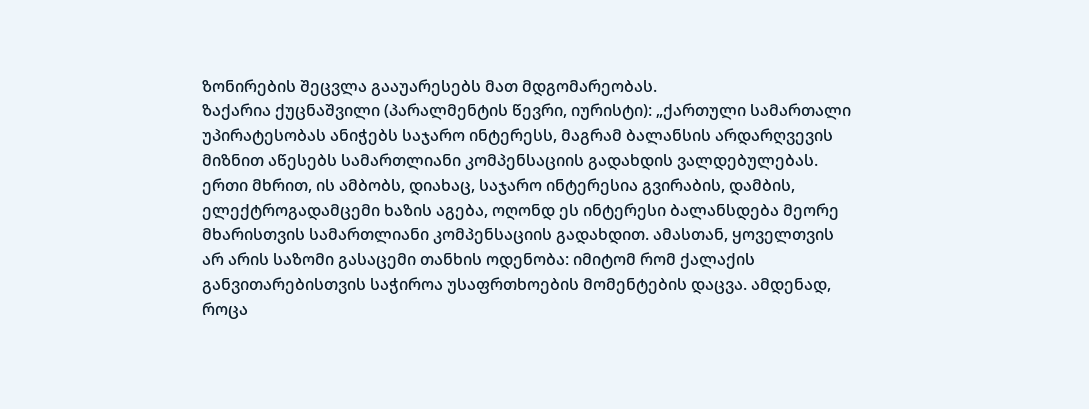ზონირების შეცვლა გააუარესებს მათ მდგომარეობას.
ზაქარია ქუცნაშვილი (პარალმენტის წევრი, იურისტი): „ქართული სამართალი უპირატესობას ანიჭებს საჯარო ინტერესს, მაგრამ ბალანსის არდარღვევის მიზნით აწესებს სამართლიანი კომპენსაციის გადახდის ვალდებულებას. ერთი მხრით, ის ამბობს, დიახაც, საჯარო ინტერესია გვირაბის, დამბის, ელექტროგადამცემი ხაზის აგება, ოღონდ ეს ინტერესი ბალანსდება მეორე მხარისთვის სამართლიანი კომპენსაციის გადახდით. ამასთან, ყოველთვის არ არის საზომი გასაცემი თანხის ოდენობა: იმიტომ რომ ქალაქის განვითარებისთვის საჭიროა უსაფრთხოების მომენტების დაცვა. ამდენად, როცა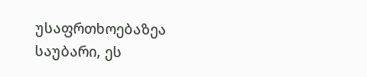უსაფრთხოებაზეა საუბარი, ეს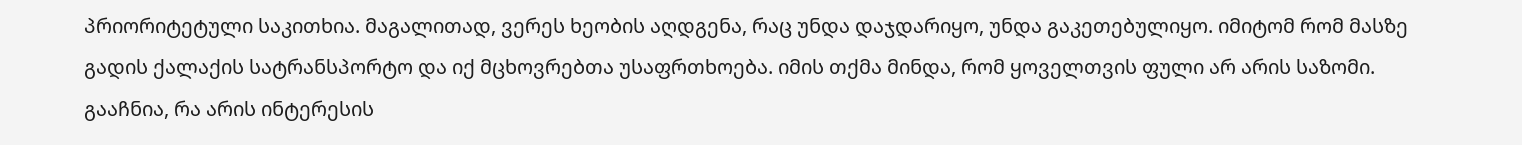პრიორიტეტული საკითხია. მაგალითად, ვერეს ხეობის აღდგენა, რაც უნდა დაჯდარიყო, უნდა გაკეთებულიყო. იმიტომ რომ მასზე გადის ქალაქის სატრანსპორტო და იქ მცხოვრებთა უსაფრთხოება. იმის თქმა მინდა, რომ ყოველთვის ფული არ არის საზომი. გააჩნია, რა არის ინტერესის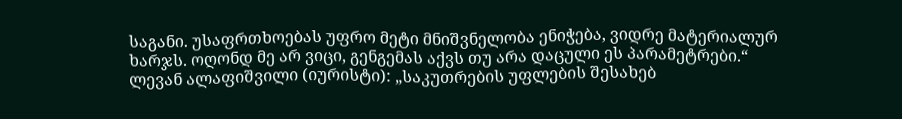საგანი. უსაფრთხოებას უფრო მეტი მნიშვნელობა ენიჭება, ვიდრე მატერიალურ ხარჯს. ოღონდ მე არ ვიცი, გენგემას აქვს თუ არა დაცული ეს პარამეტრები.“
ლევან ალაფიშვილი (იურისტი): „საკუთრების უფლების შესახებ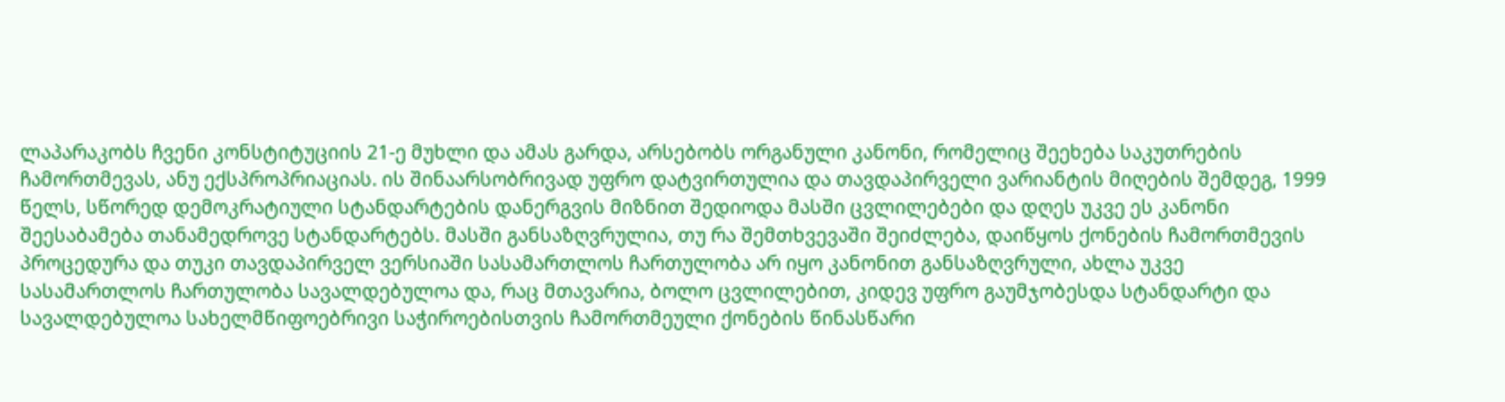ლაპარაკობს ჩვენი კონსტიტუციის 21-ე მუხლი და ამას გარდა, არსებობს ორგანული კანონი, რომელიც შეეხება საკუთრების ჩამორთმევას, ანუ ექსპროპრიაციას. ის შინაარსობრივად უფრო დატვირთულია და თავდაპირველი ვარიანტის მიღების შემდეგ, 1999 წელს, სწორედ დემოკრატიული სტანდარტების დანერგვის მიზნით შედიოდა მასში ცვლილებები და დღეს უკვე ეს კანონი შეესაბამება თანამედროვე სტანდარტებს. მასში განსაზღვრულია, თუ რა შემთხვევაში შეიძლება, დაიწყოს ქონების ჩამორთმევის პროცედურა და თუკი თავდაპირველ ვერსიაში სასამართლოს ჩართულობა არ იყო კანონით განსაზღვრული, ახლა უკვე სასამართლოს ჩართულობა სავალდებულოა და, რაც მთავარია, ბოლო ცვლილებით, კიდევ უფრო გაუმჯობესდა სტანდარტი და სავალდებულოა სახელმწიფოებრივი საჭიროებისთვის ჩამორთმეული ქონების წინასწარი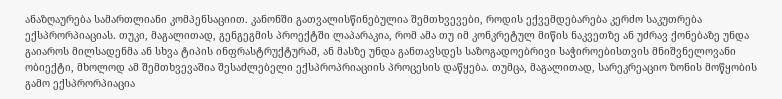ანაზღაურება სამართლიანი კომპენსაციით. კანონში გათვალისწინებულია შემთხვევები, როდის ექვემდებარება კერძო საკუთრება ექსპრორპიაციას. თუკი, მაგალითად, გენგეგმის პროექტში ლაპარაკია, რომ ამა თუ იმ კონკრეტულ მიწის ნაკვეთზე ან უძრავ ქონებაზე უნდა გაიაროს მილსადენმა ან სხვა ტიპის ინფრასტრუქტურამ, ან მასზე უნდა განთავსდეს საზოგადოებრივი საჭიროებისთვის მნიშვნელოვანი ობიექტი, მხოლოდ ამ შემთხვევაშია შესაძლებელი ექსპროპრიაციის პროცესის დაწყება. თუმცა, მაგალითად, სარეკრეაციო ზონის მოწყობის გამო ექსპრორპიაცია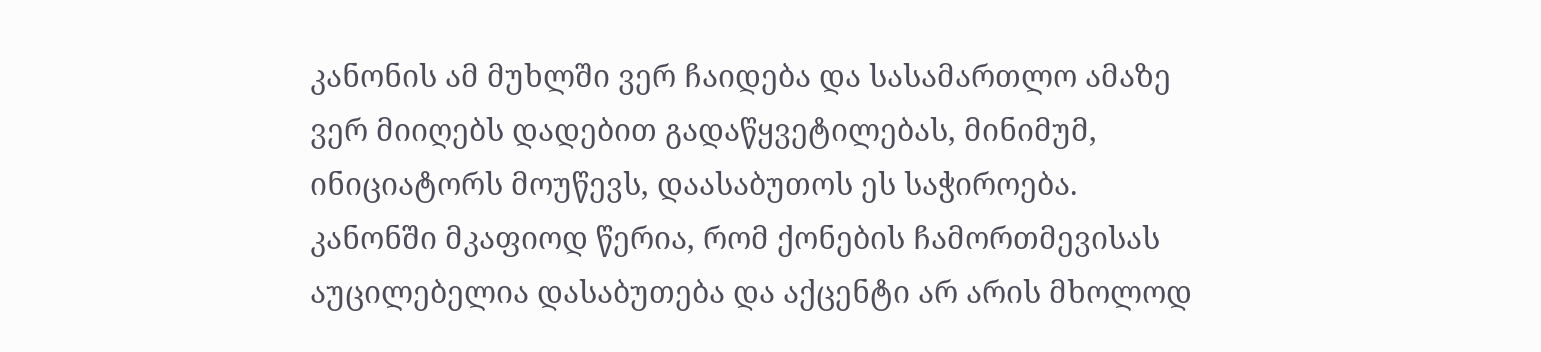კანონის ამ მუხლში ვერ ჩაიდება და სასამართლო ამაზე ვერ მიიღებს დადებით გადაწყვეტილებას, მინიმუმ, ინიციატორს მოუწევს, დაასაბუთოს ეს საჭიროება. კანონში მკაფიოდ წერია, რომ ქონების ჩამორთმევისას აუცილებელია დასაბუთება და აქცენტი არ არის მხოლოდ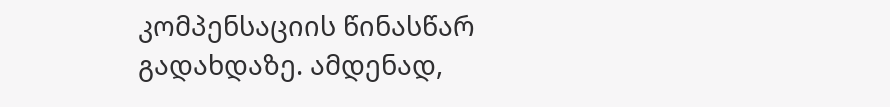კომპენსაციის წინასწარ გადახდაზე. ამდენად,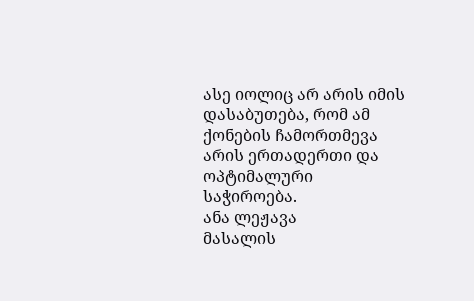ასე იოლიც არ არის იმის დასაბუთება, რომ ამ ქონების ჩამორთმევა არის ერთადერთი და ოპტიმალური საჭიროება.
ანა ლეჟავა
მასალის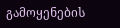გამოყენების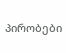პირობები